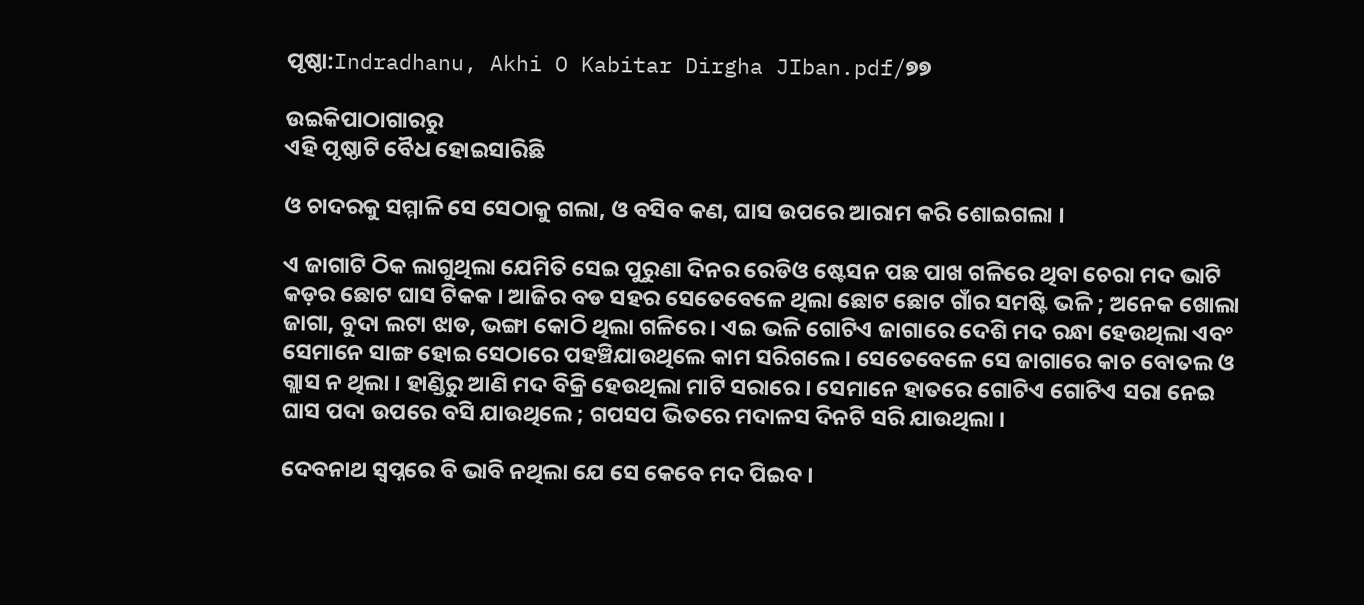ପୃଷ୍ଠା:Indradhanu, Akhi O Kabitar Dirgha JIban.pdf/୭୭

ଉଇକିପାଠାଗାର‌ରୁ
ଏହି ପୃଷ୍ଠାଟି ବୈଧ ହୋଇସାରିଛି

ଓ ଚାଦରକୁ ସମ୍ମାଳି ସେ ସେଠାକୁ ଗଲା, ଓ ବସିବ କଣ, ଘାସ ଉପରେ ଆରାମ କରି ଶୋଇଗଲା ।

ଏ ଜାଗାଟି ଠିକ ଲାଗୁଥିଲା ଯେମିତି ସେଇ ପୁରୁଣା ଦିନର ରେଡିଓ ଷ୍ଟେସନ ପଛ ପାଖ ଗଳିରେ ଥିବା ଚେରା ମଦ ଭାଟି କଡ଼ର ଛୋଟ ଘାସ ଟିକକ । ଆଜିର ବଡ ସହର ସେତେବେଳେ ଥିଲା ଛୋଟ ଛୋଟ ଗାଁର ସମଷ୍ଟି ଭଳି ; ଅନେକ ଖୋଲା ଜାଗା, ବୁଦା ଲଟା ଝାଡ, ଭଙ୍ଗା କୋଠି ଥିଲା ଗଳିରେ । ଏଇ ଭଳି ଗୋଟିଏ ଜାଗାରେ ଦେଶି ମଦ ରନ୍ଧା ହେଉଥିଲା ଏବଂ ସେମାନେ ସାଙ୍ଗ ହୋଇ ସେଠାରେ ପହଞ୍ଚିଯାଉଥିଲେ କାମ ସରିଗଲେ । ସେତେବେଳେ ସେ ଜାଗାରେ କାଚ ବୋତଲ ଓ ଗ୍ଲାସ ନ ଥିଲା । ହାଣ୍ଡିରୁ ଆଣି ମଦ ବିକ୍ରି ହେଉଥିଲା ମାଟି ସରାରେ । ସେମାନେ ହାତରେ ଗୋଟିଏ ଗୋଟିଏ ସରା ନେଇ ଘାସ ପଦା ଉପରେ ବସି ଯାଉଥିଲେ ; ଗପସପ ଭିତରେ ମଦାଳସ ଦିନଟି ସରି ଯାଉଥିଲା ।

ଦେବନାଥ ସ୍ୱପ୍ନରେ ବି ଭାବି ନଥିଲା ଯେ ସେ କେବେ ମଦ ପିଇବ ।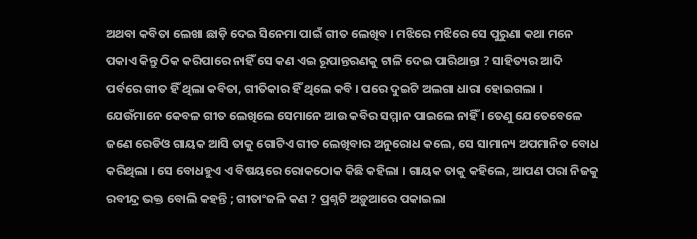ଅଥବା କବିତା ଲେଖା ଛାଡ଼ି ଦେଇ ସିନେମା ପାଇଁ ଗୀତ ଲେଖିବ । ମଝିରେ ମଝିରେ ସେ ପୁରୁଣା କଥା ମନେ ପକାଏ କିନ୍ତୁ ଠିକ କରିପାରେ ନାହିଁ ସେ କଣ ଏଇ ରୂପାନ୍ତରଣକୁ ଟାଳି ଦେଇ ପାରିଥାନ୍ତା ? ସାହିତ୍ୟର ଆଦି ପର୍ବରେ ଗୀତ ହିଁ ଥିଲା କବିତା, ଗୀତିକାର ହିଁ ଥିଲେ କବି । ପରେ ଦୁଇଟି ଅଲଗା ଧାରା ହୋଇଗଲା । ଯେଉଁମାନେ କେବଳ ଗୀତ ଲେଖିଲେ ସେମାନେ ଆଉ କବିର ସମ୍ମାନ ପାଇଲେ ନାହିଁ । ତେଣୁ ଯେତେବେଳେ ଜଣେ ରେଡିଓ ଗାୟକ ଆସି ତାକୁ ଗୋଟିଏ ଗୀତ ଲେଖିବାର ଅନୁରୋଧ କଲେ, ସେ ସାମାନ୍ୟ ଅପମାନିତ ବୋଧ କରିଥିଲା । ସେ ବୋଧହୁଏ ଏ ବିଷୟରେ ରୋକଠୋକ କିଛି କହିଲା । ଗାୟକ ତାକୁ କହିଲେ, ଆପଣ ପରା ନିଜକୁ ରବୀନ୍ଦ୍ର ଭକ୍ତ ବୋଲି କହନ୍ତି ; ଗୀତାଂଜଳି କଣ ? ପ୍ରଶ୍ନଟି ଅଡ଼ୁଆରେ ପକାଇଲା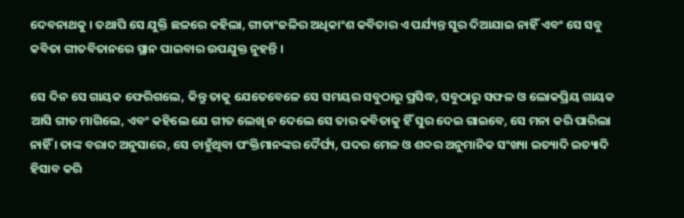ଦେବନାଥକୁ । ତଥାପି ସେ ଯୁକ୍ତି ଛଳରେ କହିଲା, ଗୀତାଂଜଳିର ଅଧିକାଂଶ କବିତାର ଏ ପର୍ଯ୍ୟନ୍ତ ସୁର ଦିଆଯାଇ ନାହିଁ ଏବଂ ସେ ସବୁ କବିତା ଗୀତବିତାନରେ ସ୍ଥାନ ପାଇବାର ଉପଯୁକ୍ତ ନୁହନ୍ତି ।

ସେ ଦିନ ସେ ଗାୟକ ଫେରିଗଲେ, କିନ୍ତୁ ତାକୁ ଯେତେବେଳେ ସେ ସମୟର ସବୁଠାରୁ ପ୍ରସିଦ୍ଧ, ସବୁଠାରୁ ସଫଳ ଓ ଲୋକପ୍ରିୟ ଗାୟକ ଆସି ଗୀତ ମାଗିଲେ, ଏବଂ କହିଲେ ଯେ ଗୀତ ଲେଖି ନ ଦେଲେ ସେ ତାର କବିତାକୁ ହିଁ ସୁର ଦେଇ ଗାଇବେ, ସେ ମନା କରି ପାରିଲା ନାହିଁ । ତାଙ୍କ ବରାଦ ଅନୁସାରେ, ସେ ଚାହୁଁଥିବା ପଂକ୍ତିମାନଙ୍କର ଦୈର୍ଘ୍ୟ, ପଦର ମେଳ ଓ ଶବ୍ଦର ଅନୁମାନିକ ସଂଖ୍ୟା ଇତ୍ୟାଦି ଇତ୍ୟାଦି ହିସାବ କରି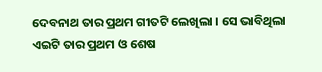ଦେବନାଥ ତାର ପ୍ରଥମ ଗୀତଟି ଲେଖିଲା । ସେ ଭାବିଥିଲା ଏଇଟି ତାର ପ୍ରଥମ ଓ ଶେଷ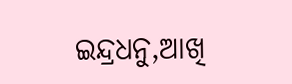ଇନ୍ଦ୍ରଧନୁ,ଆଖି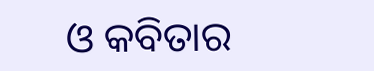ଓ କବିତାର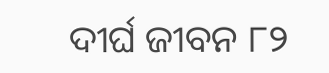ଦୀର୍ଘ ଜୀବନ ୮୨